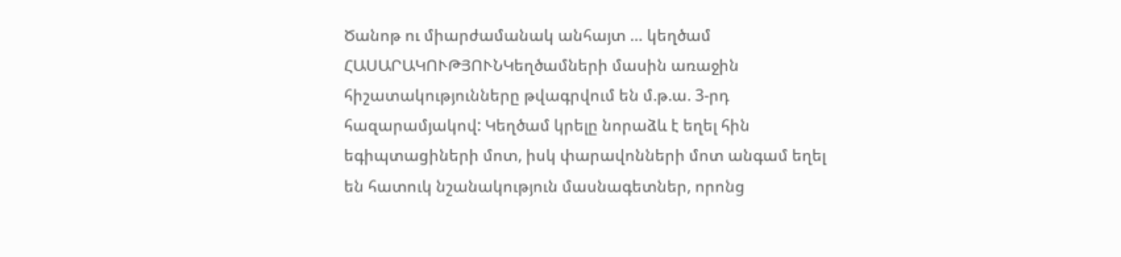Ծանոթ ու միարժամանակ անհայտ … կեղծամ
ՀԱՍԱՐԱԿՈՒԹՅՈՒՆԿեղծամների մասին առաջին հիշատակությունները թվագրվում են մ.թ.ա. 3-րդ հազարամյակով: Կեղծամ կրելը նորաձև է եղել հին եգիպտացիների մոտ, իսկ փարավոնների մոտ անգամ եղել են հատուկ նշանակություն մասնագետներ, որոնց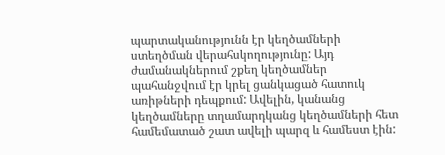պարտականությունն էր կեղծամների ստեղծման վերահսկողությունը: Այդ ժամանակներում շքեղ կեղծամներ պահանջվում էր կրել ցանկացած հատուկ առիթների դեպքում: Ավելին, կանանց կեղծամները տղամարդկանց կեղծամների հետ համեմատած շատ ավելի պարզ և համեստ էին: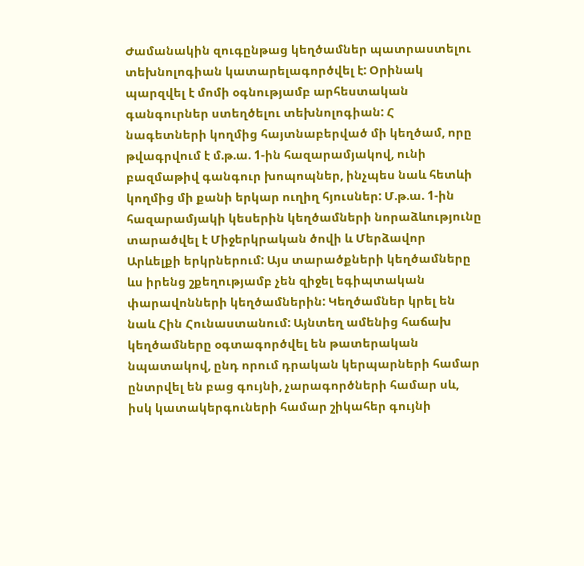Ժամանակին զուգընթաց կեղծամներ պատրաստելու տեխնոլոգիան կատարելագործվել է: Օրինակ պարզվել է մոմի օգնությամբ արհեստական գանգուրներ ստեղծելու տեխնոլոգիան: Հ
նագետների կողմից հայտնաբերված մի կեղծամ, որը թվագրվում է մ.թ.ա. 1-ին հազարամյակով, ունի բազմաթիվ գանգուր խոպոպներ, ինչպես նաև հետևի կողմից մի քանի երկար ուղիղ հյուսներ: Մ.թ.ա. 1-ին հազարամյակի կեսերին կեղծամների նորաձևությունը տարածվել է Միջերկրական ծովի և Մերձավոր Արևելքի երկրներում: Այս տարածքների կեղծամները ևս իրենց շքեղությամբ չեն զիջել եգիպտական փարավոնների կեղծամներին: Կեղծամներ կրել են նաև Հին Հունաստանում: Այնտեղ ամենից հաճախ կեղծամները օգտագործվել են թատերական նպատակով, ընդ որում դրական կերպարների համար ընտրվել են բաց գույնի, չարագործների համար սև, իսկ կատակերգուների համար շիկահեր գույնի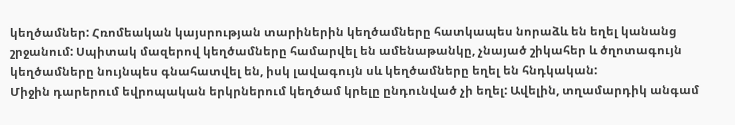կեղծամներ: Հռոմեական կայսրության տարիներին կեղծամները հատկապես նորաձև են եղել կանանց շրջանում: Սպիտակ մազերով կեղծամները համարվել են ամենաթանկը, չնայած շիկահեր և ծղոտագույն կեղծամները նույնպես գնահատվել են, իսկ լավագույն սև կեղծամները եղել են հնդկական:
Միջին դարերում եվրոպական երկրներում կեղծամ կրելը ընդունված չի եղել: Ավելին, տղամարդիկ անգամ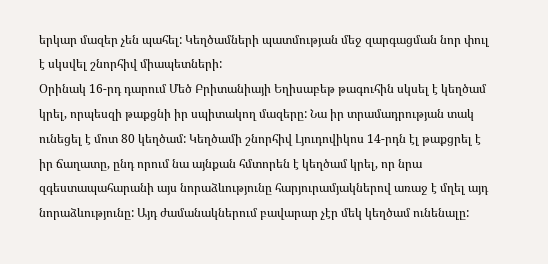երկար մազեր չեն պահել: Կեղծամների պատմության մեջ զարգացման նոր փուլ է սկսվել շնորհիվ միապետների:
Օրինակ 16-րդ դարում Մեծ Բրիտանիայի Եղիսաբեթ թագուհին սկսել է կեղծամ կրել, որպեսզի թաքցնի իր սպիտակող մազերը: Նա իր տրամադրության տակ ունեցել է մոտ 80 կեղծամ: Կեղծամի շնորհիվ Լյուդովիկոս 14-րդն էլ թաքցրել է իր ճաղատը, ընդ որում նա այնքան հմտորեն է կեղծամ կրել, որ նրա զգեստապահարանի այս նորաձևությունը հարյուրամյակներով առաջ է մղել այդ նորաձևությունը: Այդ ժամանակներում բավարար չէր մեկ կեղծամ ունենալը: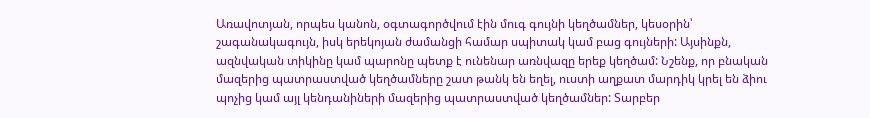Առավոտյան, որպես կանոն, օգտագործվում էին մուգ գույնի կեղծամներ, կեսօրին՝ շագանակագույն, իսկ երեկոյան ժամանցի համար սպիտակ կամ բաց գույների: Այսինքն, ազնվական տիկինը կամ պարոնը պետք է ունենար առնվազը երեք կեղծամ: Նշենք, որ բնական մազերից պատրաստված կեղծամները շատ թանկ են եղել, ուստի աղքատ մարդիկ կրել են ձիու պոչից կամ այլ կենդանիների մազերից պատրաստված կեղծամներ: Տարբեր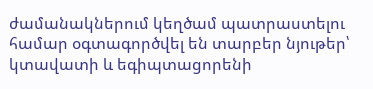ժամանակներում կեղծամ պատրաստելու համար օգտագործվել են տարբեր նյութեր՝ կտավատի և եգիպտացորենի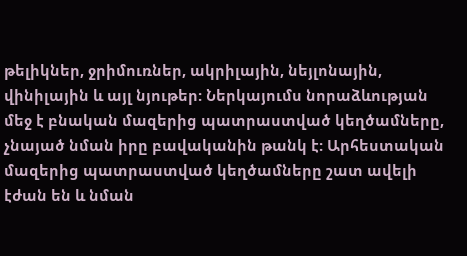թելիկներ, ջրիմուռներ, ակրիլային, նեյլոնային, վինիլային և այլ նյութեր: Ներկայումս նորաձևության մեջ է բնական մազերից պատրաստված կեղծամները, չնայած նման իրը բավականին թանկ է: Արհեստական մազերից պատրաստված կեղծամները շատ ավելի էժան են և նման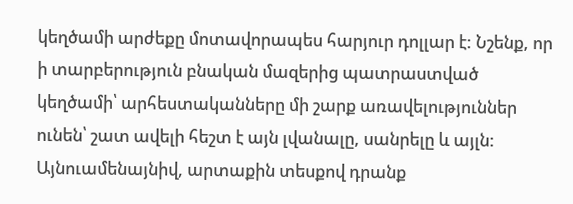կեղծամի արժեքը մոտավորապես հարյուր դոլլար է: Նշենք, որ ի տարբերություն բնական մազերից պատրաստված կեղծամի՝ արհեստականները մի շարք առավելություններ ունեն՝ շատ ավելի հեշտ է այն լվանալը, սանրելը և այլն: Այնուամենայնիվ, արտաքին տեսքով դրանք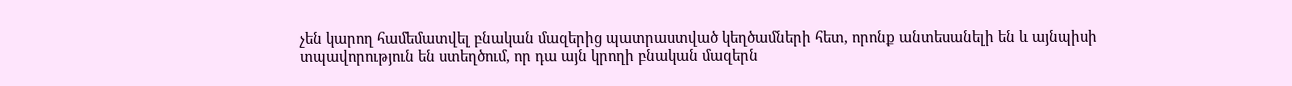չեն կարող համեմատվել բնական մազերից պատրաստված կեղծամների հետ, որոնք անտեսանելի են և այնպիսի տպավորություն են ստեղծում, որ դա այն կրողի բնական մազերն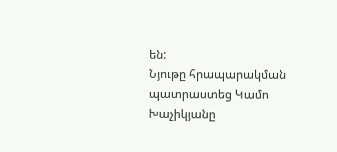են:
Նյութը հրապարակման պատրաստեց Կամո Խաչիկյանը